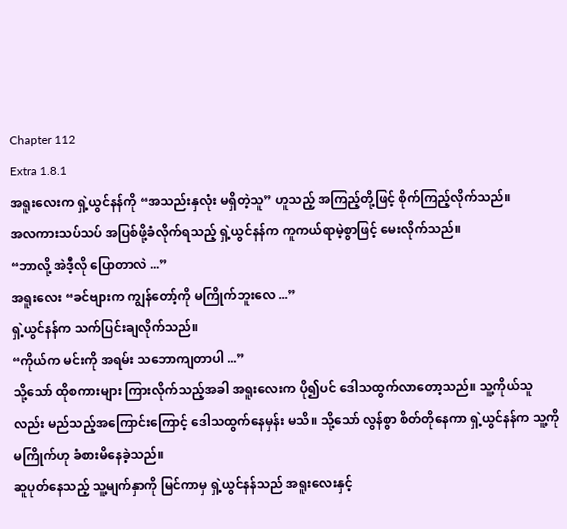Chapter 112
Extra 1.8.1
အရူးလေးက ရှဲ့ယွင်နန်ကို “အသည်းနှလုံး မရှိတဲ့သူ” ဟူသည့် အကြည့်တို့ဖြင့် စိုက်ကြည့်လိုက်သည်။
အလကားသပ်သပ် အပြစ်ဖို့ခံလိုက်ရသည့် ရှဲ့ယွင်နန်က ကူကယ်ရာမဲ့စွာဖြင့် မေးလိုက်သည်။
“ဘာလို့ အဲဒီ့လို ပြောတာလဲ ...”
အရူးလေး “ခင်ဗျားက ကျွန်တော့်ကို မကြိုက်ဘူးလေ ...”
ရှဲ့ယွင်နန်က သက်ပြင်းချလိုက်သည်။
“ကိုယ်က မင်းကို အရမ်း သဘောကျတာပါ ...”
သို့သော် ထိုစကားများ ကြားလိုက်သည့်အခါ အရူးလေးက ပို၍ပင် ဒေါသထွက်လာတော့သည်။ သူ့ကိုယ်သူလည်း မည်သည့်အကြောင်းကြောင့် ဒေါသထွက်နေမှန်း မသိ။ သို့သော် လွန်စွာ စိတ်တိုနေကာ ရှဲ့ယွင်နန်က သူ့ကို မကြိုက်ဟု ခံစားမိနေခဲ့သည်။
ဆူပုတ်နေသည့် သူ့မျက်နှာကို မြင်ကာမှ ရှဲ့ယွင်နန်သည် အရူးလေးနှင့်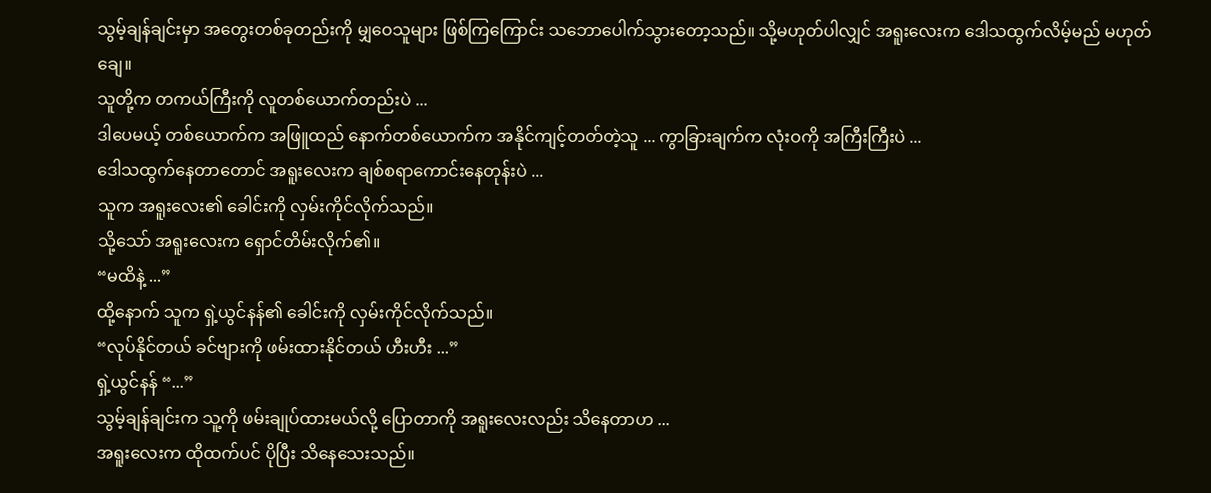သွမ့်ချန်ချင်းမှာ အတွေးတစ်ခုတည်းကို မျှဝေသူများ ဖြစ်ကြကြောင်း သဘောပေါက်သွားတော့သည်။ သို့မဟုတ်ပါလျှင် အရူးလေးက ဒေါသထွက်လိမ့်မည် မဟုတ်ချေ။
သူတို့က တကယ်ကြီးကို လူတစ်ယောက်တည်းပဲ ...
ဒါပေမယ့် တစ်ယောက်က အဖြူထည် နောက်တစ်ယောက်က အနိုင်ကျင့်တတ်တဲ့သူ ... ကွာခြားချက်က လုံးဝကို အကြီးကြီးပဲ ...
ဒေါသထွက်နေတာတောင် အရူးလေးက ချစ်စရာကောင်းနေတုန်းပဲ ...
သူက အရူးလေး၏ ခေါင်းကို လှမ်းကိုင်လိုက်သည်။
သို့သော် အရူးလေးက ရှောင်တိမ်းလိုက်၏။
“မထိနဲ့ ...”
ထို့နောက် သူက ရှဲ့ယွင်နန်၏ ခေါင်းကို လှမ်းကိုင်လိုက်သည်။
“လုပ်နိုင်တယ် ခင်ဗျားကို ဖမ်းထားနိုင်တယ် ဟီးဟီး ...”
ရှဲ့ယွင်နန် “...”
သွမ့်ချန်ချင်းက သူ့ကို ဖမ်းချုပ်ထားမယ်လို့ ပြောတာကို အရူးလေးလည်း သိနေတာဟ ...
အရူးလေးက ထိုထက်ပင် ပိုပြီး သိနေသေးသည်။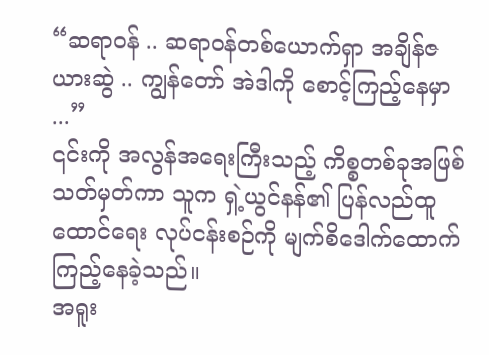“ဆရာဝန် .. ဆရာဝန်တစ်ယောက်ရှာ အချိန်ဇယားဆွဲ .. ကျွန်တော် အဲဒါကို စောင့်ကြည့်နေမှာ ...”
၎င်းကို အလွန်အရေးကြီးသည့် ကိစ္စတစ်ခုအဖြစ် သတ်မှတ်ကာ သူက ရှဲ့ယွင်နန်၏ ပြန်လည်ထူထောင်ရေး လုပ်ငန်းစဉ်ကို မျက်စိဒေါက်ထောက် ကြည့်နေခဲ့သည်။
အရူး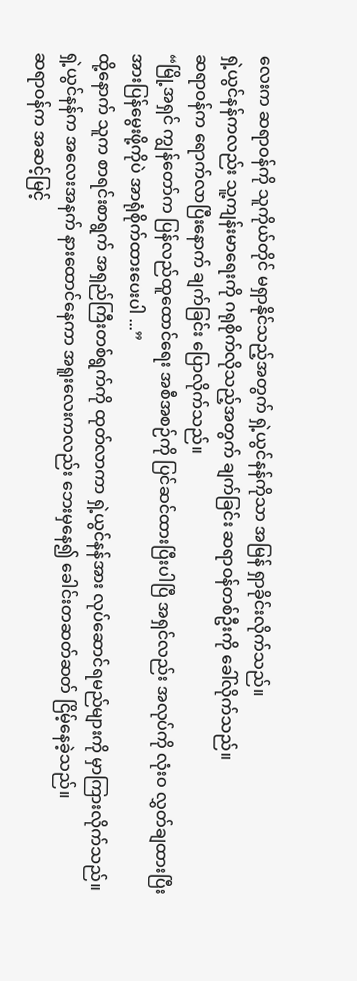လေးက ဆရာဝန်ကို သူကိုယ်တိုင် မရှာနိုင်သည့်အတွက် ရှဲ့ယွင်နန်ကိုသာ အမြန် ရှာခိုင်းလိုက်သည်။
ရှဲ့ယွင်နန်ကလည်း သူ့ကျန်းမာရေးကို ဂရုစိုက်လိုသည့်အတွက် ချက်ခြင်း ဆရာဝန်တစ်ဦးကို ခေါ်လိုက်သည်။
ဆရာဝန်က ရောက်လာပြီးနောက် ချက်ခြင်း ပြောလိုက်သည်။
“မြို့အရှင် ကျွန်တော်က ပြန်လည်ထူထောင်ရေး အစီအစဉ်ကို ပြင်ဆင်ထားပြီးပါပြီ အရှင်လည်း အလုပ်ကို လုံးဝ လွှတ်ချထားပြီး အားပြန်မွေးဖို့ကိုပဲ အာရုံစိုက်ထားပေးပါ ...”
ထို့နောက် သူက စာရင်းစာရွက် အရှည်ကြီးတစ်ရွက်ကို ထုတ်လာကာ ရှဲ့ယွင်နန်အား လုပ်ဆောင်ရမည်များကို မှာကြားလိုက်သည်။
ရှဲ့ယွင်နန်က အလေးအနက် နားထောင်နေကာ အရူးလေးကလည်း ဘေးမှနေ၍ ခေါင်းတဆတ်ဆတ် ငြိမ့်နေခဲ့သည်။
ဆရာဝန်က အဆင့်မြင့်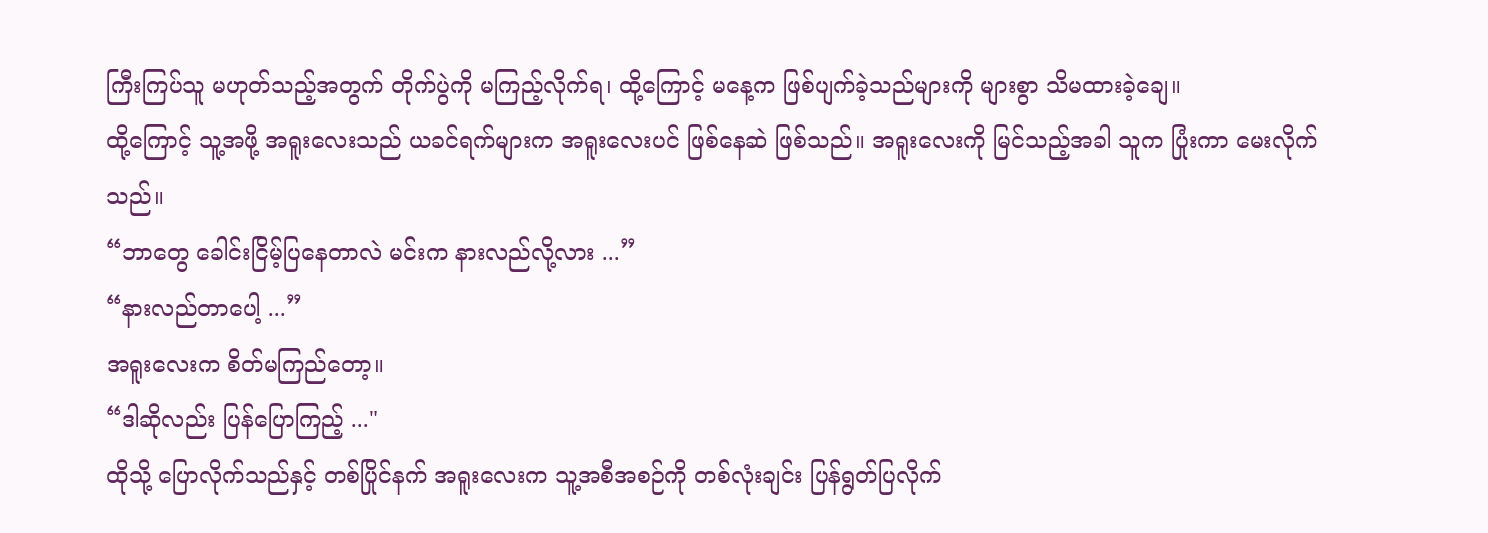ကြီးကြပ်သူ မဟုတ်သည့်အတွက် တိုက်ပွဲကို မကြည့်လိုက်ရ၊ ထို့ကြောင့် မနေ့က ဖြစ်ပျက်ခဲ့သည်များကို များစွာ သိမထားခဲ့ချေ။
ထို့ကြောင့် သူ့အဖို့ အရူးလေးသည် ယခင်ရက်များက အရူးလေးပင် ဖြစ်နေဆဲ ဖြစ်သည်။ အရူးလေးကို မြင်သည့်အခါ သူက ပြုံးကာ မေးလိုက်သည်။
“ဘာတွေ ခေါင်းငြိမ့်ပြနေတာလဲ မင်းက နားလည်လို့လား ...”
“နားလည်တာပေါ့ ...”
အရူးလေးက စိတ်မကြည်တော့။
“ဒါဆိုလည်း ပြန်ပြောကြည့် ..."
ထိုသို့ ပြောလိုက်သည်နှင့် တစ်ပြိုင်နက် အရူးလေးက သူ့အစီအစဉ်ကို တစ်လုံးချင်း ပြန်ရွတ်ပြလိုက်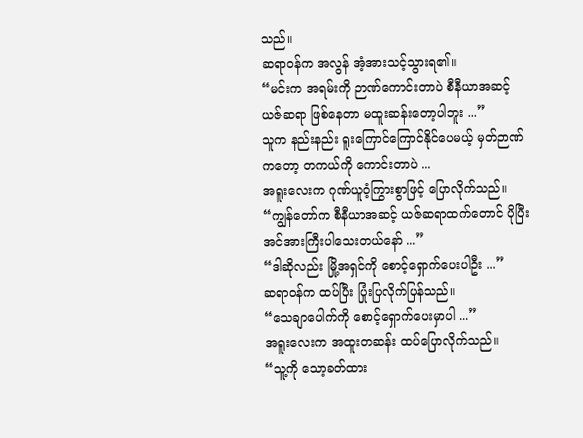သည်။
ဆရာဝန်က အလွန် အံ့အားသင့်သွားရ၏။
“မင်းက အရမ်းကို ဉာဏ်ကောင်းတာပဲ စီနီယာအဆင့် ယဇ်ဆရာ ဖြစ်နေတာ မထူးဆန်းတော့ပါဘူး ...”
သူက နည်းနည်း ရူးကြောင်ကြောင်နိုင်ပေမယ့် မှတ်ဉာဏ်ကတော့ တကယ်ကို ကောင်းတာပဲ ...
အရူးလေးက ဂုဏ်ယူဝံ့ကြွားစွာဖြင့် ပြောလိုက်သည်။
“ကျွန်တော်က စီနီယာအဆင့် ယဇ်ဆရာထက်တောင် ပိုပြီး အင်အားကြီးပါသေးတယ်နော် ...”
“ဒါဆိုလည်း မြို့အရှင်ကို စောင့်ရှောက်ပေးပါဦး ...”
ဆရာဝန်က ထပ်ပြီး ပြုံးပြလိုက်ပြန်သည်။
“သေချာပေါက်ကို စောင့်ရှောက်ပေးမှာပါ ...”
အရူးလေးက အထူးတဆန်း ထပ်ပြောလိုက်သည်။
“သူ့ကို သော့ခတ်ထား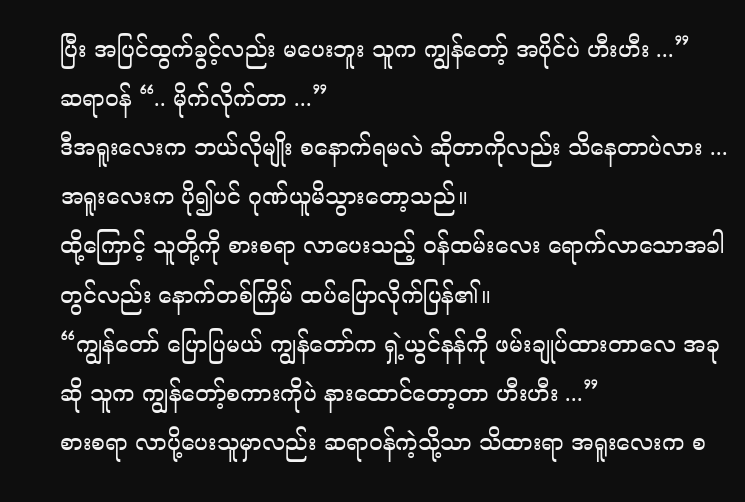ပြီး အပြင်ထွက်ခွင့်လည်း မပေးဘူး သူက ကျွန်တော့် အပိုင်ပဲ ဟီးဟီး ...”
ဆရာဝန် “.. မိုက်လိုက်တာ ...”
ဒီအရူးလေးက ဘယ်လိုမျိုး စနောက်ရမလဲ ဆိုတာကိုလည်း သိနေတာပဲလား ...
အရူးလေးက ပို၍ပင် ဂုဏ်ယူမိသွားတော့သည်။
ထို့ကြောင့် သူတို့ကို စားစရာ လာပေးသည့် ဝန်ထမ်းလေး ရောက်လာသောအခါတွင်လည်း နောက်တစ်ကြိမ် ထပ်ပြောလိုက်ပြန်၏။
“ကျွန်တော် ပြောပြမယ် ကျွန်တော်က ရှဲ့ယွင်နန်ကို ဖမ်းချုပ်ထားတာလေ အခုဆို သူက ကျွန်တော့်စကားကိုပဲ နားထောင်တော့တာ ဟီးဟီး ...”
စားစရာ လာပို့ပေးသူမှာလည်း ဆရာဝန်ကဲ့သို့သာ သိထားရာ အရူးလေးက စ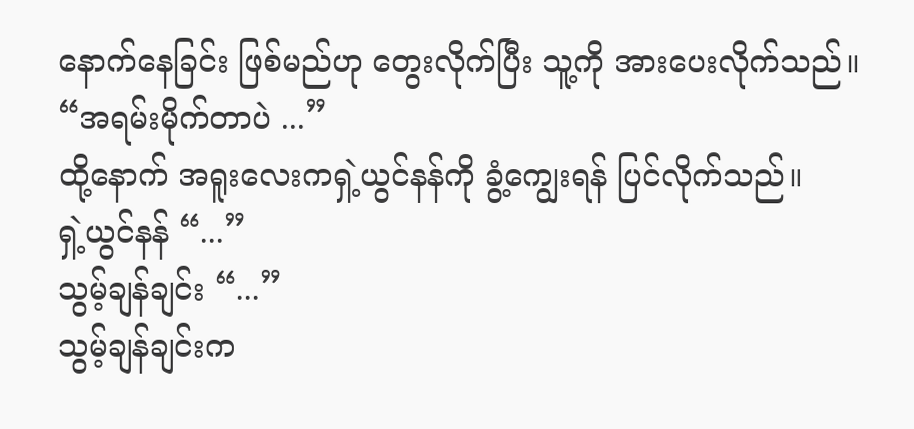နောက်နေခြင်း ဖြစ်မည်ဟု တွေးလိုက်ပြီး သူ့ကို အားပေးလိုက်သည်။
“အရမ်းမိုက်တာပဲ ...”
ထို့နောက် အရူးလေးကရှဲ့ယွင်နန်ကို ခွံ့ကျွေးရန် ပြင်လိုက်သည်။
ရှဲ့ယွင်နန် “...”
သွမ့်ချန်ချင်း “...”
သွမ့်ချန်ချင်းက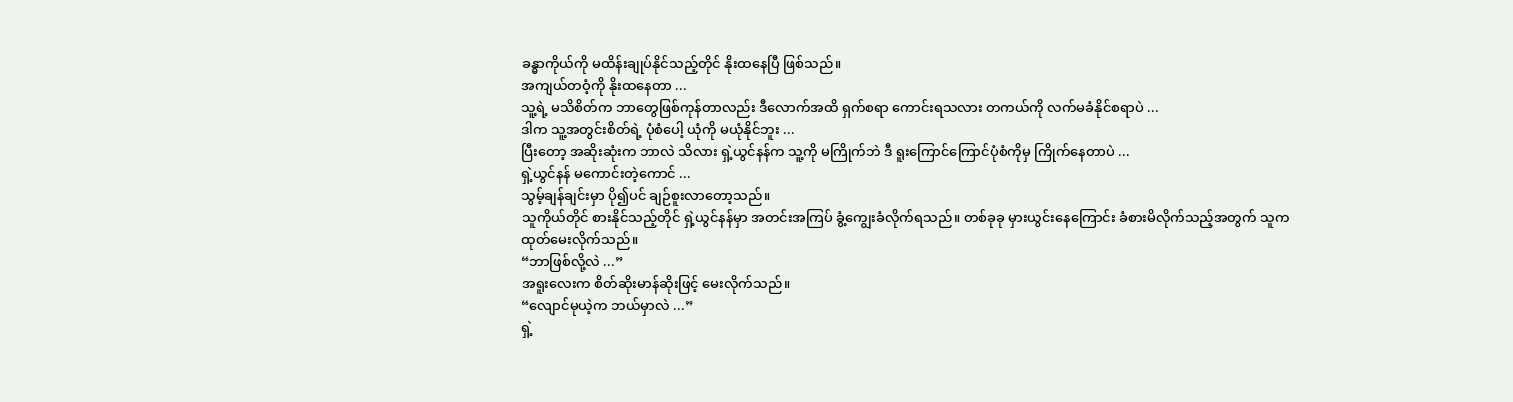ခန္ဓာကိုယ်ကို မထိန်းချုပ်နိုင်သည့်တိုင် နိုးထနေပြီ ဖြစ်သည်။
အကျယ်တဝံ့ကို နိုးထနေတာ ...
သူ့ရဲ့ မသိစိတ်က ဘာတွေဖြစ်ကုန်တာလည်း ဒီလောက်အထိ ရှက်စရာ ကောင်းရသလား တကယ်ကို လက်မခံနိုင်စရာပဲ ...
ဒါက သူ့အတွင်းစိတ်ရဲ့ ပုံစံပေါ့ ယုံကို မယုံနိုင်ဘူး ...
ပြီးတော့ အဆိုးဆုံးက ဘာလဲ သိလား ရှဲ့ယွင်နန်က သူ့ကို မကြိုက်ဘဲ ဒီ ရူးကြောင်ကြောင်ပုံစံကိုမှ ကြိုက်နေတာပဲ ...
ရှဲ့ယွင်နန် မကောင်းတဲ့ကောင် ...
သွမ့်ချန်ချင်းမှာ ပို၍ပင် ချဉ်စူးလာတော့သည်။
သူကိုယ်တိုင် စားနိုင်သည့်တိုင် ရှဲ့ယွင်နန်မှာ အတင်းအကြပ် ခွံ့ကျွေးခံလိုက်ရသည်။ တစ်ခုခု မှားယွင်းနေကြောင်း ခံစားမိလိုက်သည့်အတွက် သူက ထုတ်မေးလိုက်သည်။
“ဘာဖြစ်လို့လဲ ...”
အရူးလေးက စိတ်ဆိုးမာန်ဆိုးဖြင့် မေးလိုက်သည်။
“လျောင်မုယဲ့က ဘယ်မှာလဲ ...”
ရှဲ့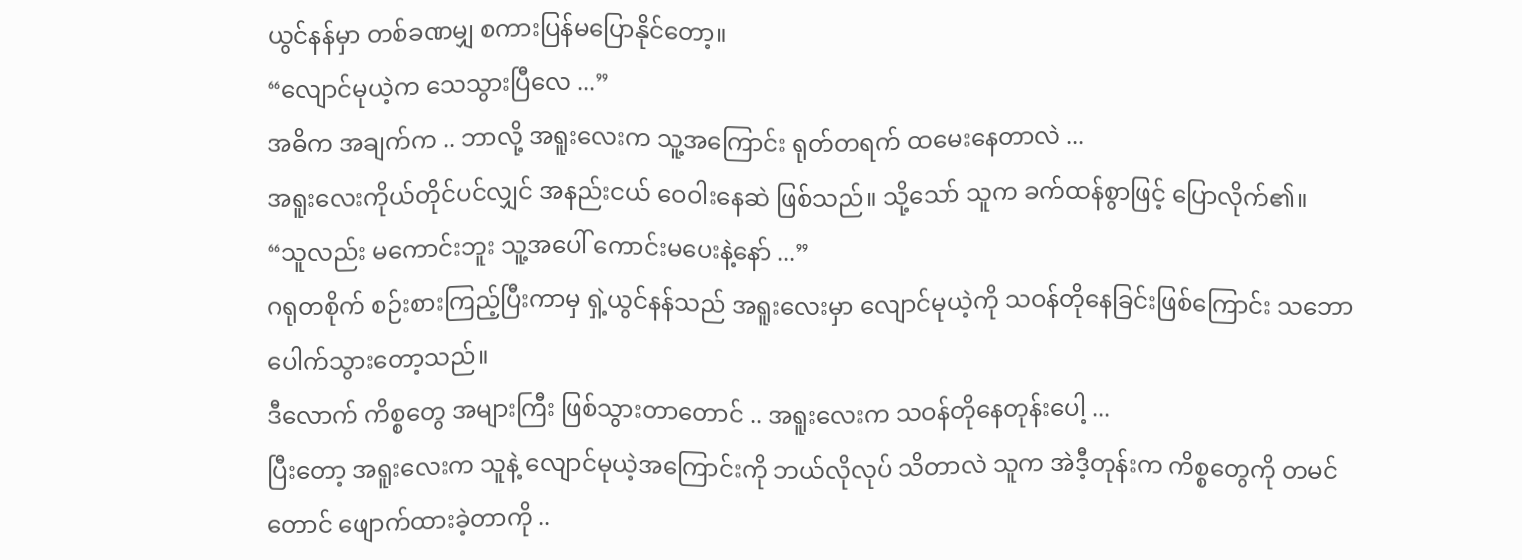ယွင်နန်မှာ တစ်ခဏမျှ စကားပြန်မပြောနိုင်တော့။
“လျောင်မုယဲ့က သေသွားပြီလေ ...”
အဓိက အချက်က .. ဘာလို့ အရူးလေးက သူ့အကြောင်း ရုတ်တရက် ထမေးနေတာလဲ ...
အရူးလေးကိုယ်တိုင်ပင်လျှင် အနည်းငယ် ဝေဝါးနေဆဲ ဖြစ်သည်။ သို့သော် သူက ခက်ထန်စွာဖြင့် ပြောလိုက်၏။
“သူလည်း မကောင်းဘူး သူ့အပေါ် ကောင်းမပေးနဲ့နော် ...”
ဂရုတစိုက် စဉ်းစားကြည့်ပြီးကာမှ ရှဲ့ယွင်နန်သည် အရူးလေးမှာ လျောင်မုယဲ့ကို သဝန်တိုနေခြင်းဖြစ်ကြောင်း သဘောပေါက်သွားတော့သည်။
ဒီလောက် ကိစ္စတွေ အများကြီး ဖြစ်သွားတာတောင် .. အရူးလေးက သဝန်တိုနေတုန်းပေါ့ ...
ပြီးတော့ အရူးလေးက သူနဲ့ လျောင်မုယဲ့အကြောင်းကို ဘယ်လိုလုပ် သိတာလဲ သူက အဲဒီ့တုန်းက ကိစ္စတွေကို တမင်တောင် ဖျောက်ထားခဲ့တာကို ..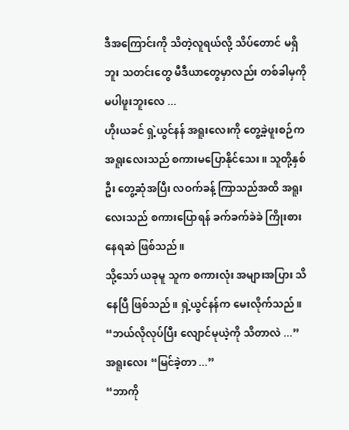ဒီအကြောင်းကို သိတဲ့လူရယ်လို့ သိပ်တောင် မရှိဘူး သတင်းတွေ မီဒီယာတွေမှာလည်း တစ်ခါမှကို မပါဖူးဘူးလေ ...
ဟိုးယခင် ရှဲ့ယွင်နန် အရူးလေးကို တွေ့ခဲ့ဖူးစဉ်က အရူးလေးသည် စကားမပြောနိုင်သေး။ သူတို့နှစ်ဦး တွေ့ဆုံအပြီး လဝက်ခန့် ကြာသည်အထိ အရူးလေးသည် စကားပြောရန် ခက်ခက်ခဲခဲ ကြိုးစားနေရဆဲ ဖြစ်သည်။
သို့သော် ယခုမူ သူက စကားလုံး အများအပြား သိနေပြီ ဖြစ်သည်။ ရှဲ့ယွင်နန်က မေးလိုက်သည်။
“ဘယ်လိုလုပ်ပြီး လျောင်မုယဲ့ကို သိတာလဲ ...”
အရူးလေး “မြင်ခဲ့တာ ...”
“ဘာကို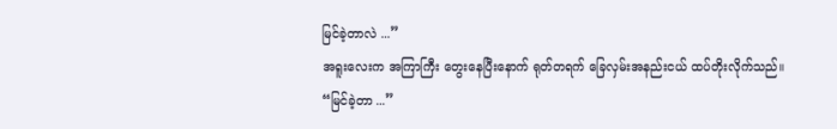မြင်ခဲ့တာလဲ ...”
အရူးလေးက အကြာကြီး တွေးနေပြီးနောက် ရုတ်တရက် ခြေလှမ်းအနည်းငယ် ထပ်တိုးလိုက်သည်။
“မြင်ခဲ့တာ ...”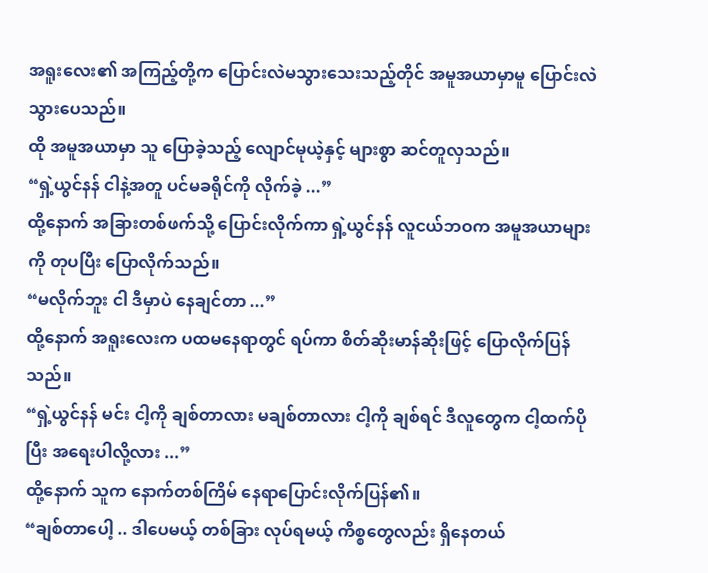အရူးလေး၏ အကြည့်တို့က ပြောင်းလဲမသွားသေးသည့်တိုင် အမူအယာမှာမူ ပြောင်းလဲသွားပေသည်။
ထို အမူအယာမှာ သူ ပြောခဲ့သည့် လျောင်မုယဲ့နှင့် များစွာ ဆင်တူလှသည်။
“ရှဲ့ယွင်နန် ငါနဲ့အတူ ပင်မခရိုင်ကို လိုက်ခဲ့ ...”
ထို့နောက် အခြားတစ်ဖက်သို့ ပြောင်းလိုက်ကာ ရှဲ့ယွင်နန် လူငယ်ဘဝက အမူအယာများကို တုပပြီး ပြောလိုက်သည်။
“မလိုက်ဘူး ငါ ဒီမှာပဲ နေချင်တာ ...”
ထို့နောက် အရူးလေးက ပထမနေရာတွင် ရပ်ကာ စိတ်ဆိုးမာန်ဆိုးဖြင့် ပြောလိုက်ပြန်သည်။
“ရှဲ့ယွင်နန် မင်း ငါ့ကို ချစ်တာလား မချစ်တာလား ငါ့ကို ချစ်ရင် ဒီလူတွေက ငါ့ထက်ပိုပြီး အရေးပါလို့လား ...”
ထို့နောက် သူက နောက်တစ်ကြိမ် နေရာပြောင်းလိုက်ပြန်၏။
“ချစ်တာပေါ့ .. ဒါပေမယ့် တစ်ခြား လုပ်ရမယ့် ကိစ္စတွေလည်း ရှိနေတယ်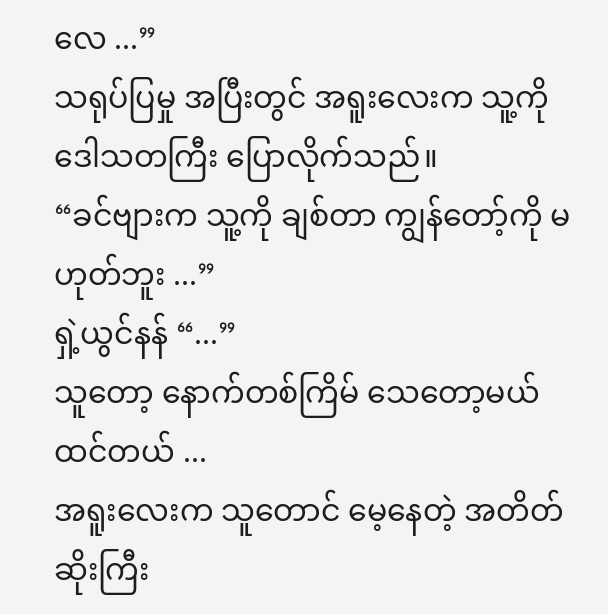လေ ...”
သရုပ်ပြမှု အပြီးတွင် အရူးလေးက သူ့ကို ဒေါသတကြီး ပြောလိုက်သည်။
“ခင်ဗျားက သူ့ကို ချစ်တာ ကျွန်တော့်ကို မဟုတ်ဘူး ...”
ရှဲ့ယွင်နန် “...”
သူတော့ နောက်တစ်ကြိမ် သေတော့မယ်ထင်တယ် ...
အရူးလေးက သူတောင် မေ့နေတဲ့ အတိတ်ဆိုးကြီး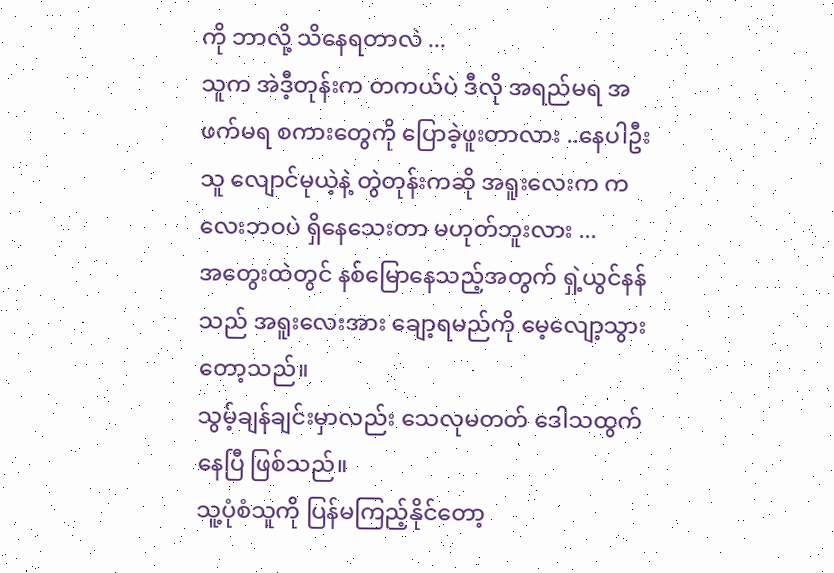ကို ဘာလို့ သိနေရတာလဲ ...
သူက အဲဒီ့တုန်းက တကယ်ပဲ ဒီလို အရည်မရ အဖက်မရ စကားတွေကို ပြောခဲ့ဖူးတာလား ..နေပါဦး သူ လျောင်မုယဲ့နဲ့ တွဲတုန်းကဆို အရူးလေးက ကလေးဘဝပဲ ရှိနေသေးတာ မဟုတ်ဘူးလား ...
အတွေးထဲတွင် နစ်မြောနေသည့်အတွက် ရှဲ့ယွင်နန်သည် အရူးလေးအား ချော့ရမည်ကို မေ့လျော့သွားတော့သည်။
သွမ့်ချန်ချင်းမှာလည်း သေလုမတတ် ဒေါသထွက်နေပြီ ဖြစ်သည်။
သူ့ပုံစံသူကို ပြန်မကြည့်နိုင်တော့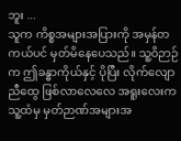ဘူး ...
သူက ကိစ္စအများအပြားကို အမှန်တကယ်ပင် မှတ်မိနေပေသည်။ သူ့ဝိဉာဉ်က ဤခန္ဓာကိုယ်နှင့် ပိုပြီး လိုက်လျောညီထွေ ဖြစ်လာလေလေ အရူးလေးက သူ့ထံမှ မှတ်ဉာဏ်အများအ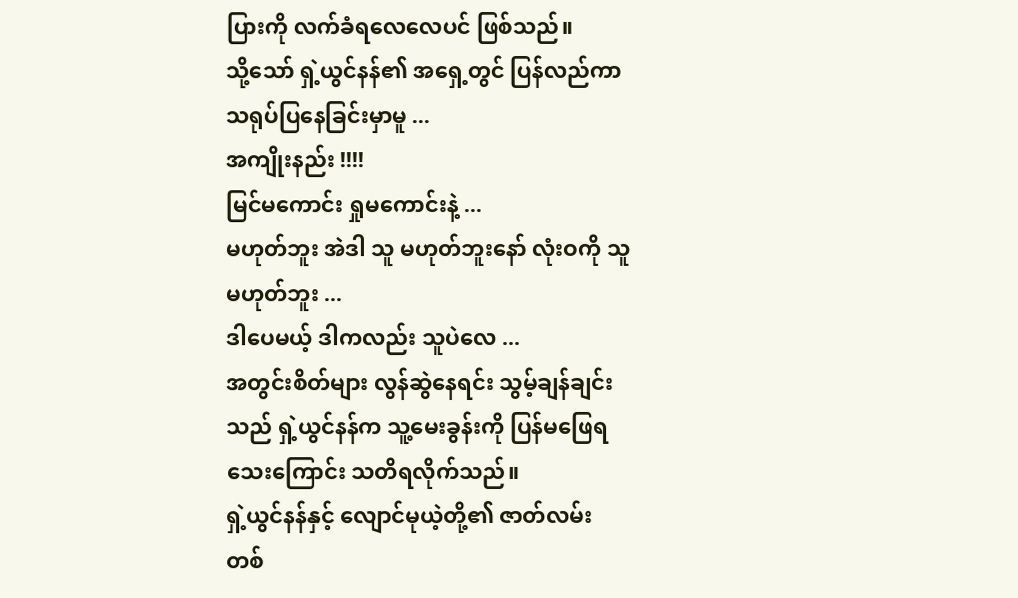ပြားကို လက်ခံရလေလေပင် ဖြစ်သည်။
သို့သော် ရှဲ့ယွင်နန်၏ အရှေ့တွင် ပြန်လည်ကာ သရုပ်ပြနေခြင်းမှာမူ ...
အကျိုးနည်း !!!!
မြင်မကောင်း ရှုမကောင်းနဲ့ ...
မဟုတ်ဘူး အဲဒါ သူ မဟုတ်ဘူးနော် လုံးဝကို သူ မဟုတ်ဘူး ...
ဒါပေမယ့် ဒါကလည်း သူပဲလေ ...
အတွင်းစိတ်များ လွန်ဆွဲနေရင်း သွမ့်ချန်ချင်းသည် ရှဲ့ယွင်နန်က သူ့မေးခွန်းကို ပြန်မဖြေရသေးကြောင်း သတိရလိုက်သည်။
ရှဲ့ယွင်နန်နှင့် လျောင်မုယဲ့တို့၏ ဇာတ်လမ်း တစ်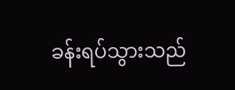ခန်းရပ်သွားသည်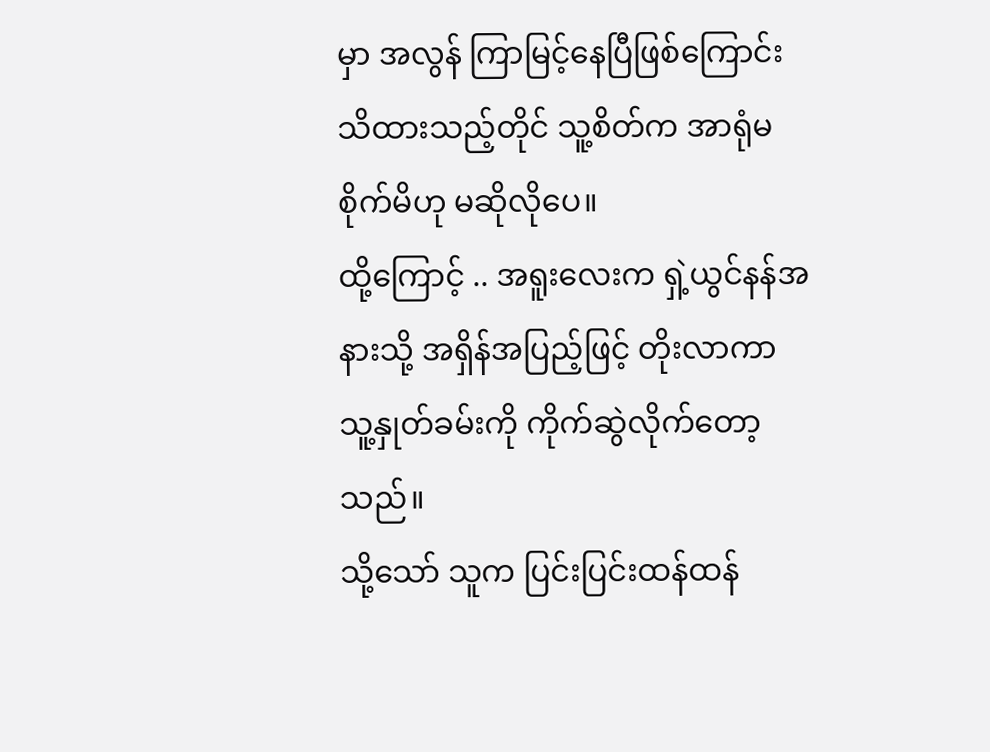မှာ အလွန် ကြာမြင့်နေပြီဖြစ်ကြောင်း သိထားသည့်တိုင် သူ့စိတ်က အာရုံမစိုက်မိဟု မဆိုလိုပေ။
ထို့ကြောင့် .. အရူးလေးက ရှဲ့ယွင်နန်အနားသို့ အရှိန်အပြည့်ဖြင့် တိုးလာကာ သူ့နှုတ်ခမ်းကို ကိုက်ဆွဲလိုက်တော့သည်။
သို့သော် သူက ပြင်းပြင်းထန်ထန်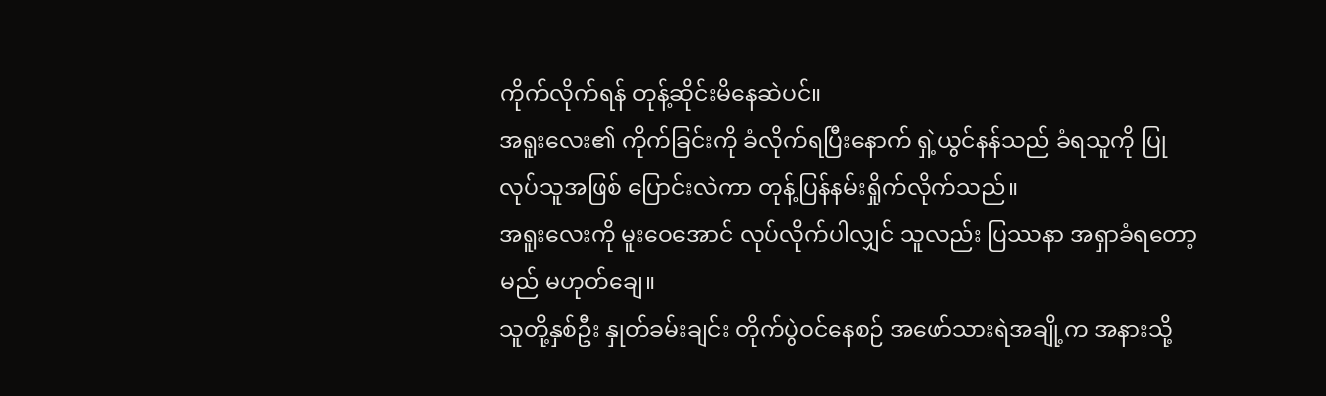ကိုက်လိုက်ရန် တုန့်ဆိုင်းမိနေဆဲပင်။
အရူးလေး၏ ကိုက်ခြင်းကို ခံလိုက်ရပြီးနောက် ရှဲ့ယွင်နန်သည် ခံရသူကို ပြုလုပ်သူအဖြစ် ပြောင်းလဲကာ တုန့်ပြန်နမ်းရှိုက်လိုက်သည်။
အရူးလေးကို မူးဝေအောင် လုပ်လိုက်ပါလျှင် သူလည်း ပြဿနာ အရှာခံရတော့မည် မဟုတ်ချေ။
သူတို့နှစ်ဦး နှုတ်ခမ်းချင်း တိုက်ပွဲဝင်နေစဉ် အဖော်သားရဲအချို့က အနားသို့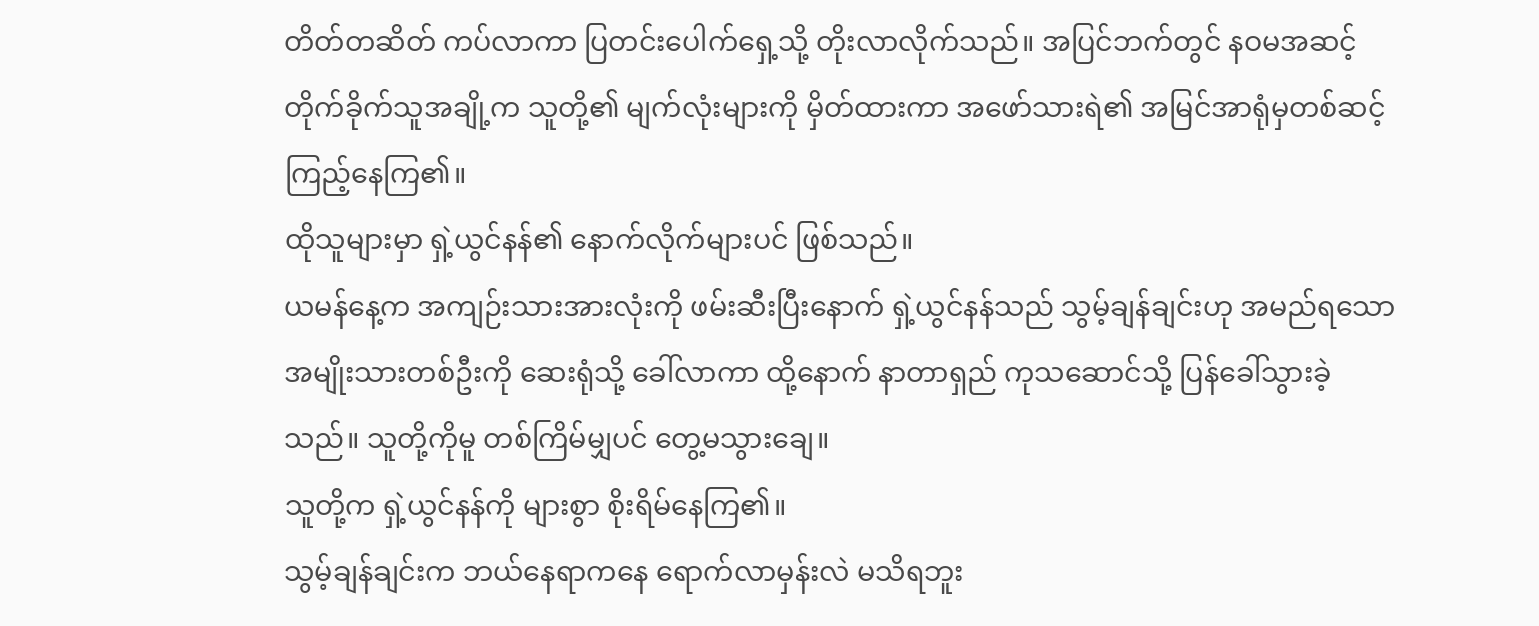တိတ်တဆိတ် ကပ်လာကာ ပြတင်းပေါက်ရှေ့သို့ တိုးလာလိုက်သည်။ အပြင်ဘက်တွင် နဝမအဆင့် တိုက်ခိုက်သူအချို့က သူတို့၏ မျက်လုံးများကို မှိတ်ထားကာ အဖော်သားရဲ၏ အမြင်အာရုံမှတစ်ဆင့် ကြည့်နေကြ၏။
ထိုသူများမှာ ရှဲ့ယွင်နန်၏ နောက်လိုက်များပင် ဖြစ်သည်။
ယမန်နေ့က အကျဉ်းသားအားလုံးကို ဖမ်းဆီးပြီးနောက် ရှဲ့ယွင်နန်သည် သွမ့်ချန်ချင်းဟု အမည်ရသော အမျိုးသားတစ်ဦးကို ဆေးရုံသို့ ခေါ်လာကာ ထို့နောက် နာတာရှည် ကုသဆောင်သို့ ပြန်ခေါ်သွားခဲ့သည်။ သူတို့ကိုမူ တစ်ကြိမ်မျှပင် တွေ့မသွားချေ။
သူတို့က ရှဲ့ယွင်နန်ကို များစွာ စိုးရိမ်နေကြ၏။
သွမ့်ချန်ချင်းက ဘယ်နေရာကနေ ရောက်လာမှန်းလဲ မသိရဘူး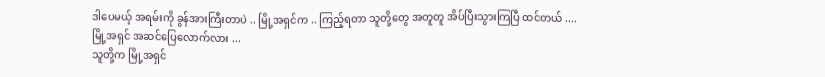ဒါပေမယ့် အရမ်းကို ခွန်အားကြီးတာပဲ .. မြို့အရှင်က .. ကြည့်ရတာ သူတို့တွေ အတူတူ အိပ်ပြီးသွားကြပြီ ထင်တယ် ....
မြို့အရှင် အဆင်ပြေလောက်လား ...
သူတို့က မြို့အရှင်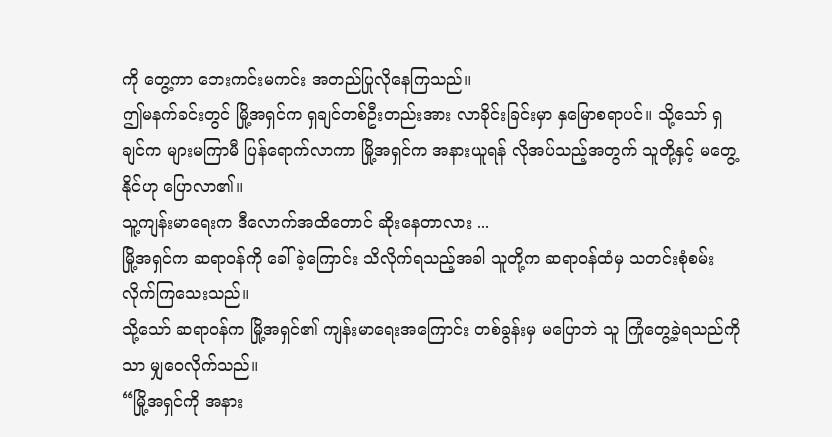ကို တွေ့ကာ ဘေးကင်းမကင်း အတည်ပြုလိုနေကြသည်။
ဤမနက်ခင်းတွင် မြို့အရှင်က ရှချင်တစ်ဦးတည်းအား လာခိုင်းခြင်းမှာ နှမြောစရာပင်။ သို့သော် ရှချင်က များမကြာမီ ပြန်ရောက်လာကာ မြို့အရှင်က အနားယူရန် လိုအပ်သည့်အတွက် သူတို့နှင့် မတွေ့နိုင်ဟု ပြောလာ၏။
သူ့ကျန်းမာရေးက ဒီလောက်အထိတောင် ဆိုးနေတာလား ...
မြို့အရှင်က ဆရာဝန်ကို ခေါ်ခဲ့ကြောင်း သိလိုက်ရသည့်အခါ သူတို့က ဆရာဝန်ထံမှ သတင်းစုံစမ်းလိုက်ကြသေးသည်။
သို့သော် ဆရာဝန်က မြို့အရှင်၏ ကျန်းမာရေးအကြောင်း တစ်ခွန်းမှ မပြောဘဲ သူ ကြုံတွေ့ခဲ့ရသည်ကိုသာ မျှဝေလိုက်သည်။
“မြို့အရှင်ကို အနား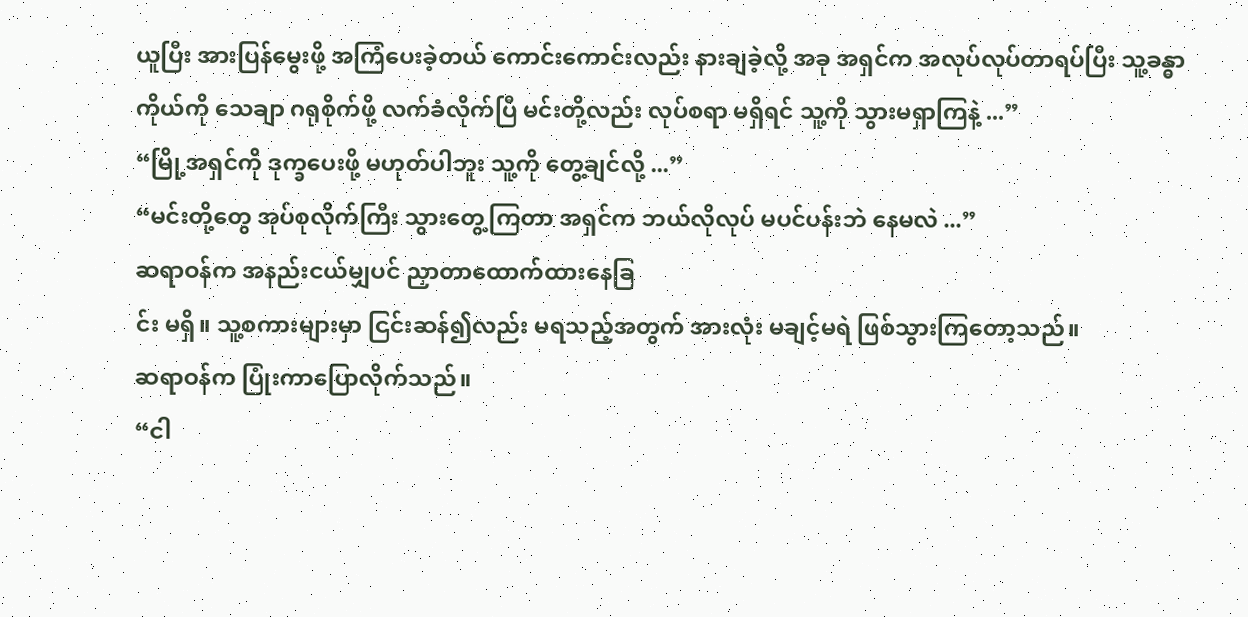ယူပြီး အားပြန်မွေးဖို့ အကြံပေးခဲ့တယ် ကောင်းကောင်းလည်း နားချခဲ့လို့ အခု အရှင်က အလုပ်လုပ်တာရပ်ပြီး သူ့ခန္ဓာကိုယ်ကို သေချာ ဂရုစိုက်ဖို့ လက်ခံလိုက်ပြီ မင်းတို့လည်း လုပ်စရာ မရှိရင် သူ့ကို သွားမရှာကြနဲ့ ...”
“မြို့အရှင်ကို ဒုက္ခပေးဖို့ မဟုတ်ပါဘူး သူ့ကို တွေ့ချင်လို့ ...”
“မင်းတို့တွေ အုပ်စုလိုက်ကြီး သွားတွေ့ကြတာ အရှင်က ဘယ်လိုလုပ် မပင်ပန်းဘဲ နေမလဲ ...”
ဆရာဝန်က အနည်းငယ်မျှပင် ညှာတာထောက်ထားနေခြ
င်း မရှိ။ သူ့စကားများမှာ ငြင်းဆန်၍လည်း မရသည့်အတွက် အားလုံး မချင့်မရဲ ဖြစ်သွားကြတော့သည်။
ဆရာဝန်က ပြုံးကာပြောလိုက်သည်။
“ငါ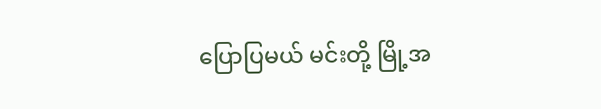ပြောပြမယ် မင်းတို့ မြို့အ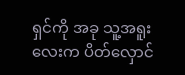ရှင်ကို အခု သူ့အရူးလေးက ပိတ်လှောင်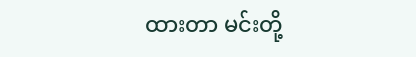ထားတာ မင်းတို့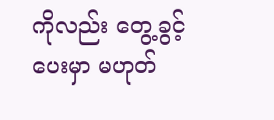ကိုလည်း တွေ့ခွင့်ပေးမှာ မဟုတ်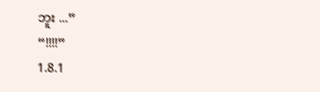ဘူး ...”
“!!!!”
1.8.1